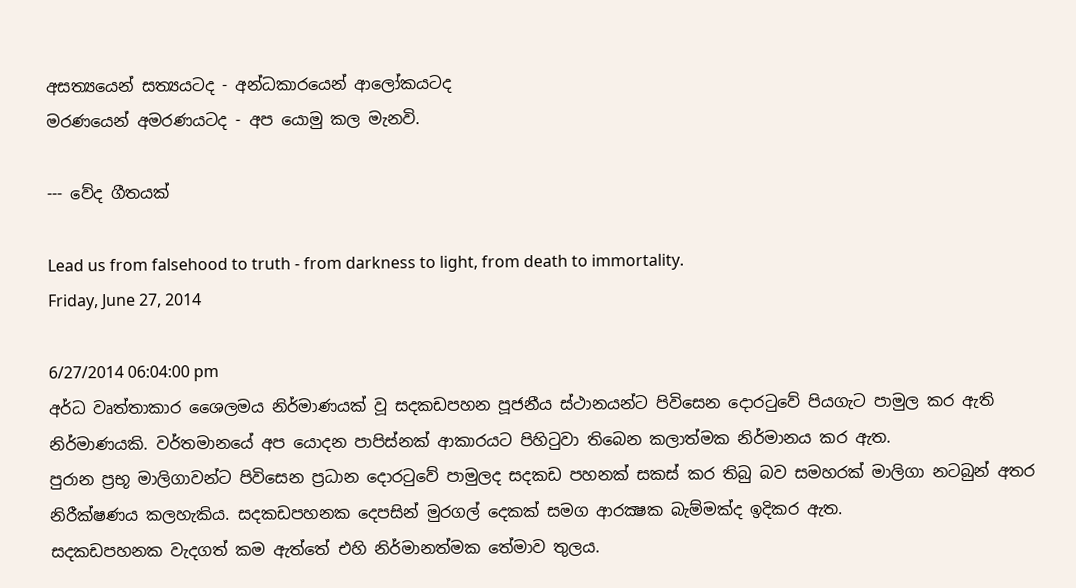අසත්‍යයෙන් සත්‍යයටද - අන්ධකාරයෙන් ආලෝකයටද
මරණයෙන් අමරණයටද - අප යොමු කල මැනවි.

--- වේද ගීතයක්

Lead us from falsehood to truth - from darkness to light, from death to immortality.
Friday, June 27, 2014

6/27/2014 06:04:00 pm
අර්ධ වෘත්තාකාර ශෛලමය නිර්මාණයක් වූ සදකඩපහන පූජනීය ස්ථානයන්ට පිවිසෙන දොරටුවේ පියගැට පාමුල කර ඇති නිර්මාණයකි. වර්තමානයේ අප යොදන පාපිස්නක් ආකාරයට පිහිටුවා තිබෙන කලාත්මක නිර්මානය කර ඇත.
පුරාන ප්‍රභූ මාලිගාවන්ට පිවිසෙන ප්‍රධාන දොරටුවේ පාමුලද සදකඩ පහනක් සකස් කර තිබු බව සමහරක් මාලිගා නටබුන් අතර නිරීක්ෂණය කලහැකිය. සදකඩපහනක දෙපසින් මුරගල් දෙකක් සමග ආරක්‍ෂක බැම්මක්ද ඉදිකර ඇත.
සදකඩපහනක වැදගත් කම ඇත්තේ එහි නිර්මානත්මක තේමාව තුලය.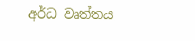අර්ධ වෘත්තය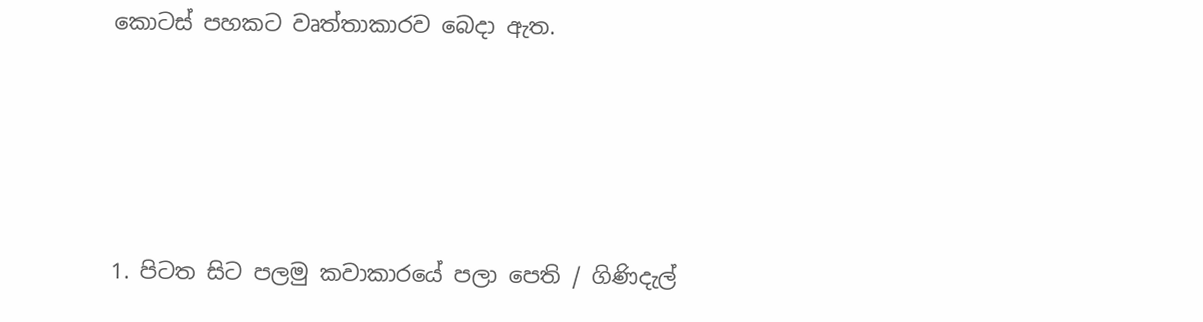කොටස් පහකට වෘත්තාකාරව බෙදා ඇත.




1. පිටත සිට පලමු කවාකාරයේ පලා පෙති / ගිණිදැල්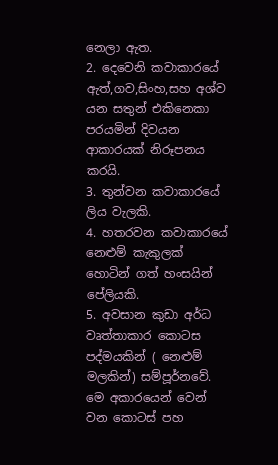නෙලා ඇත.
2. දෙවෙනි කවාකාරයේ ඇත්,ගව,සිංහ,සහ අශ්ව යන සතුන් එකිනෙකා පරයමින් දිවයන ආකාරයක් නිරූපනය කරයි.
3. තුන්වන කවාකාරයේ ලිය වැලකි.
4. හතරවන කවාකාරයේ නෙළුම් කැකුලක් හොටින් ගත් හංසයින් පේලියකි.
5. අවසාන කුඩා අර්ධ වෘත්තාකාර කොටස පද්මයකින් ( නෙළුම් මලකින්) සම්පූර්නවේ.
මෙ අකාරයෙන් වෙන් වන කොටස් පහ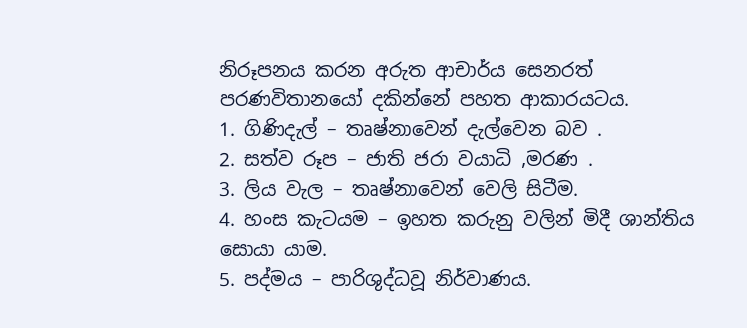නිරූපනය කරන අරුත ආචාර්ය සෙනරත් පරණවිතානයෝ දකින්නේ පහත ආකාරයටය.
1. ගිණිදැල් – තෘෂ්නාවෙන් දැල්වෙන බව .
2. සත්ව රූප – ජාති ජරා වයාධි ,මරණ .
3. ලිය වැල – තෘෂ්නාවෙන් වෙලි සිටීම.
4. හංස කැටයම – ඉහත කරුනු වලින් මිදී ශාන්තිය සොයා යාම.
5. පද්මය – පාරිශුද්ධවූ නිර්වාණය.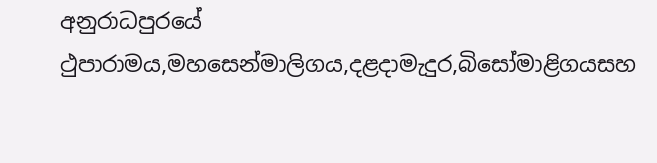අනුරාධපුරයේ ථුපාරාමය,මහසෙන්මාලිගය,දළදාමැදුර,බිසෝමාළිගයසහ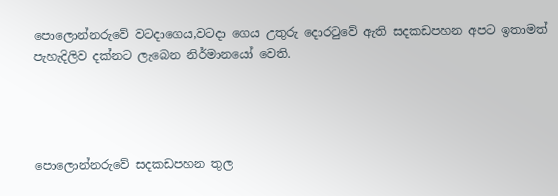පොලොන්නරුවේ වටදාගෙය,වටදා ගෙය උතුරු දොරටුවේ ඇති සදකඩපහන අපට ඉතාමත් පැහැදිලිව දක්නට ලැබෙන නිර්මානයෝ වෙති.




පොලොන්නරුවේ සදකඩපහන තුල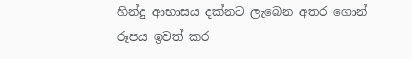හින්දු ආභාසය දක්නට ලැබෙන අතර ගොන් රූපය ඉවත් කර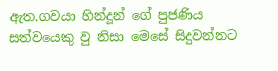ඇත.ගවයා හින්දූන් ගේ පුජණිය සත්වයෙකු වු නිසා මෙසේ සිදුවන්නට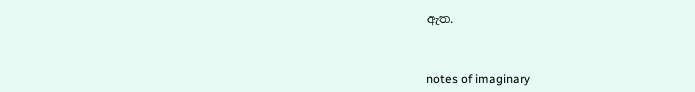ඇත.



notes of imaginary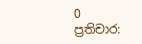0 ප්‍රතිචාර: